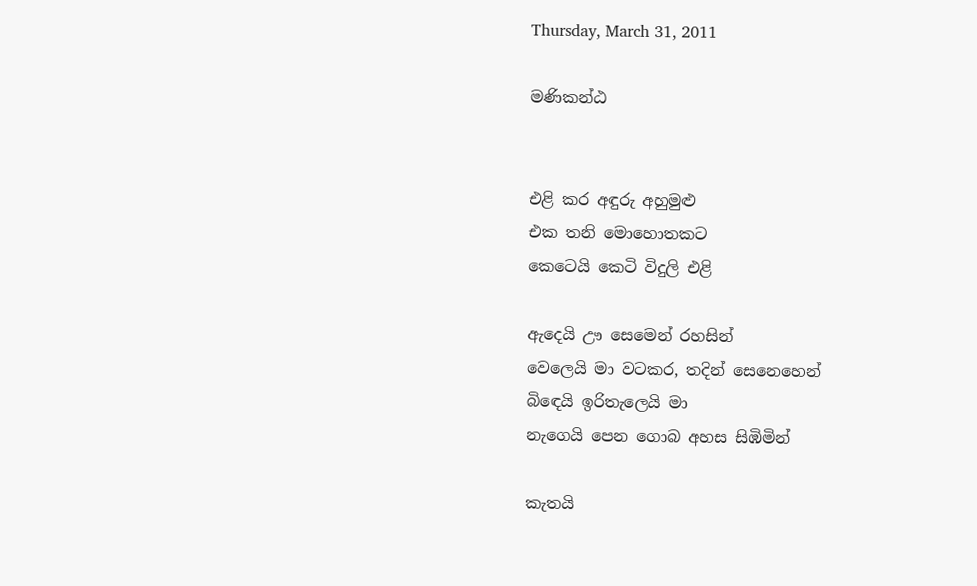Thursday, March 31, 2011

මණිකන්ඨ


එළි කර අඳුරු අහුමුළු
එක තනි මොහොතකට
කෙටෙයි කෙටි විදුලි එළි

ඇදෙයි ඌ සෙමෙන් රහසින්
වෙලෙයි මා වටකර, තදින් සෙනෙහෙන්
බිඳෙයි ඉරිතැලෙයි මා
නැගෙයි පෙන ගොබ අහස සිඹිමින්

කැතයි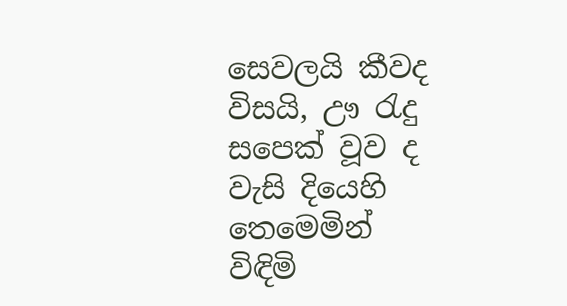සෙවලයි කීවද
විසයි, ඌ රැදු සපෙක් වූව ද
වැසි දියෙහි තෙමෙමින්
විඳිමි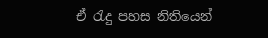ඒ රැදු පහස නිතියෙන්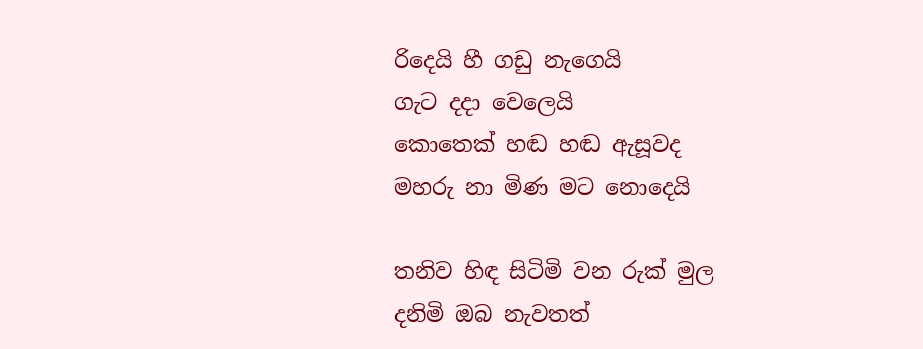රිදෙයි හී ගඩු නැගෙයි
ගැට දදා වෙලෙයි
කොතෙක් හඬ හඬ ඇසූවද
මහරු නා මිණ මට නොදෙයි

තනිව හිඳ සිටිමි වන රුක් මුල
දනිමි ඔබ නැවතත්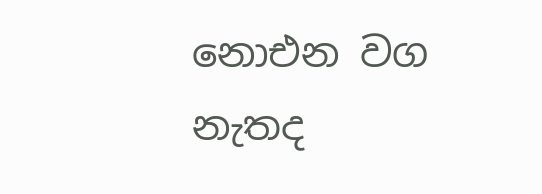නොඑන වග
නැතද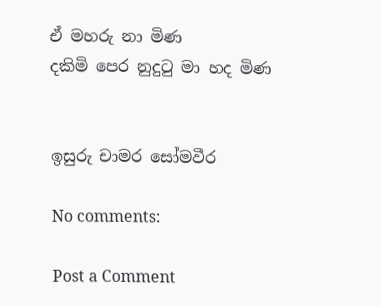ඒ මහරු නා මිණ
දකිමි පෙර නුදුටු මා හද මිණ


ඉසුරු චාමර සෝමවීර

No comments:

Post a Comment